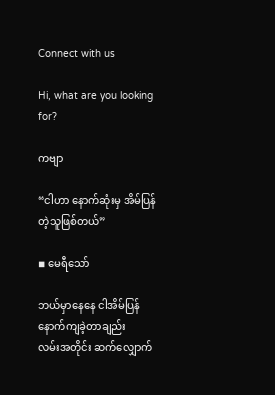Connect with us

Hi, what are you looking for?

ကဗျာ

“ငါဟာ နောက်ဆုံးမှ အိမ်ပြန်တဲ့သူဖြစ်တယ်”

◾ မေရီသော်

ဘယ်မှာနေနေ ငါအိမ်ပြန်နောက်ကျခဲ့တာချည်း
လမ်းအတိုင်း ဆက်လျှောက်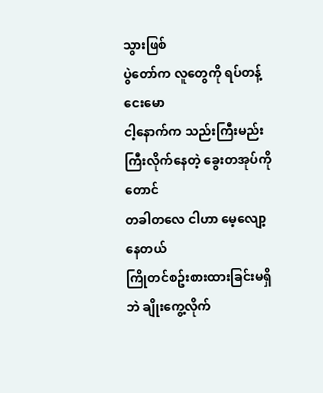သွားဖြစ်
ပွဲတော်က လူတွေကို ရပ်တန့်ငေးမော
ငါ့နောက်က သည်းကြီးမည်းကြီးလိုက်နေတဲ့ ခွေးတအုပ်ကိုတောင်
တခါတလေ ငါဟာ မေ့လျော့နေတယ်
ကြိုတင်စဥ်းစားထားခြင်းမရှိဘဲ ချိုးကွေ့လိုက်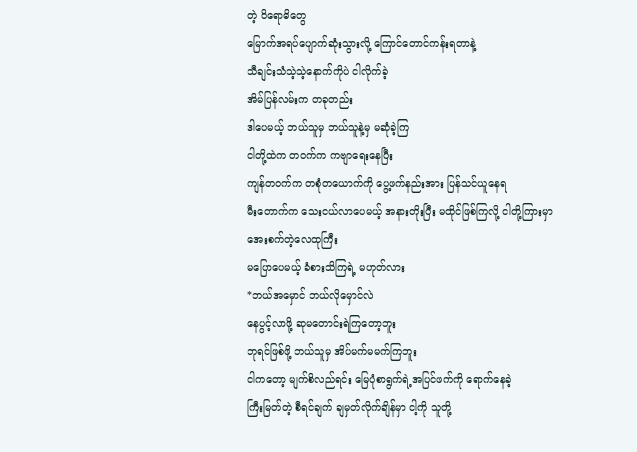တဲ့ ဝိရောဓိတွေ
မြောက်အရပ်ပျောက်ဆုံးသွားလို့ ကြောင်တောင်ကန်းရတာနဲ့
သီချင်းသံသဲ့သဲ့နောက်ကိုပဲ ငါလိုက်ခဲ့
အိမ်ပြန်လမ်းက တခုတည်း
ဒါပေမယ့် ဘယ်သူမှ ဘယ်သူနဲ့မှ မဆုံခဲ့ကြ
ငါတို့ထဲက တဝက်က ကဗျာရေးနေပြီး
ကျန်တဝက်က တစုံတယောက်ကို ပွေ့ဖက်နည်းအား ပြန်သင်ယူနေရ
မီးတောက်က သေးငယ်လာပေမယ့် အနားတိုးပြီး မထိုင်ဖြစ်ကြလို့ ငါတို့ကြားမှာ အေးစက်တဲ့လေထုကြီး
မပြောပေမယ့် ခံစားသိကြရဲ့ မဟုတ်လား
*ဘယ်အမှောင် ဘယ်လိုမှောင်လဲ
နေပွင့်လာဖို့ ဆုမတောင်းရဲကြတော့ဘူး
ဘုရင်ဖြစ်ဖို့ ဘယ်သူမှ အိပ်မက်မမက်ကြဘူး
ငါကတော့ မျက်စိလည်ရင်း မြေပုံစာရွက်ရဲ့အပြင်ဖက်ကို ရောက်နေခဲ့
ကြီးမြတ်တဲ့ စီရင်ချက် ချမှတ်လိုက်ချိန်မှာ ငါ့ကို သူတို့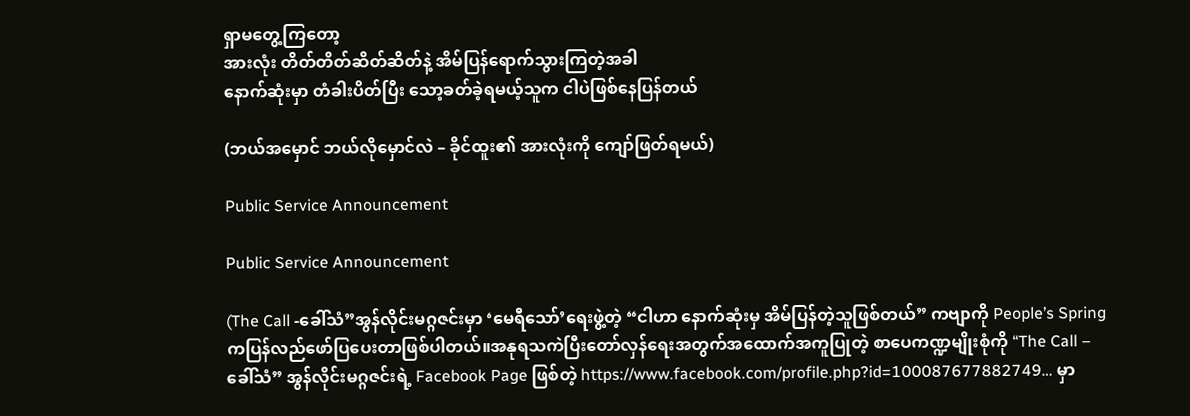ရှာမတွေ့ကြတော့
အားလုံး တိတ်တိတ်ဆိတ်ဆိတ်နဲ့ အိမ်ပြန်ရောက်သွားကြတဲ့အခါ
နောက်ဆုံးမှာ တံခါးပိတ်ပြီး သော့ခတ်ခဲ့ရမယ့်သူက ငါပဲဖြစ်နေပြန်တယ်

(ဘယ်အမှောင် ဘယ်လိုမှောင်လဲ – ခိုင်ထူး၏ အားလုံးကို ကျော်ဖြတ်ရမယ်)

Public Service Announcement

Public Service Announcement

(The Call -ခေါ်သံ”အွန်လိုင်းမဂ္ဂဇင်းမှာ ‘မေရီသော်’ရေးဖွဲ့တဲ့ “ငါဟာ နောက်ဆုံးမှ အိမ်ပြန်တဲ့သူဖြစ်တယ်” ကဗျာကို People’s Spring ကပြန်လည်ဖော်ပြပေးတာဖြစ်ပါတယ်။အနုရသကဲပြီးတော်လှန်ရေးအတွက်အထောက်အကူပြုတဲ့ စာပေကဏ္ဍမျိုးစုံကို “The Call – ခေါ်သံ” အွန်လိုင်းမဂ္ဂဇင်းရဲ့ Facebook Page ဖြစ်တဲ့ https://www.facebook.com/profile.php?id=100087677882749… မှာ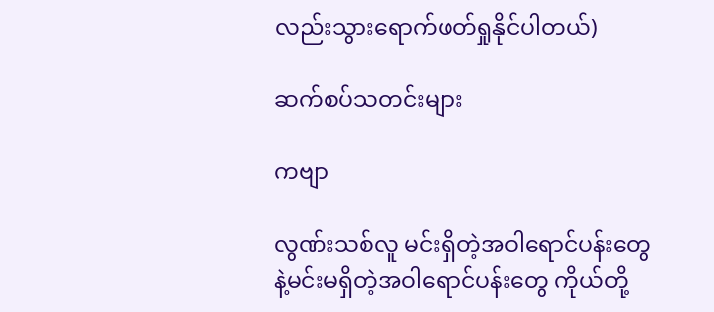လည်းသွားရောက်ဖတ်ရှုနိုင်ပါတယ်)

ဆက်စပ်သတင်းများ

ကဗျာ

လွဏ်းသစ်လူ မင်းရှိတဲ့အဝါရောင်ပန်းတွေနဲ့မင်းမရှိတဲ့အဝါရောင်ပန်းတွေ ကိုယ်တို့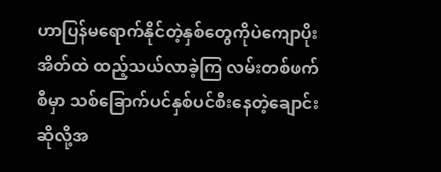ဟာပြန်မရောက်နိုင်တဲ့နှစ်တွေကိုပဲကျောပိုးအိတ်ထဲ ထည့်သယ်လာခဲ့ကြ လမ်းတစ်ဖက်စီမှာ သစ်ခြောက်ပင်နှစ်ပင်စီးနေတဲ့ချောင်းဆိုလို့အ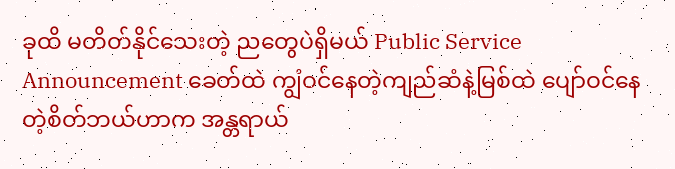ခုထိ မတိတ်နိုင်သေးတဲ့ ညတွေပဲရှိမယ် Public Service Announcement ခေတ်ထဲ ကျွံဝင်နေတဲ့ကျည်ဆံနဲ့မြစ်ထဲ ပျော်ဝင်နေတဲ့စိတ်ဘယ်ဟာက အန္တရာယ်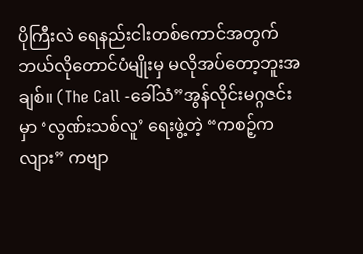ပိုကြီးလဲ ရေနည်းငါးတစ်ကောင်အတွက်ဘယ်လိုတောင်ပံမျိုးမှ မလိုအပ်တော့ဘူးအချစ်။ (The Call -ခေါ်သံ”အွန်လိုင်းမဂ္ဂဇင်းမှာ ‘လွဏ်းသစ်လူ’ ရေးဖွဲ့တဲ့ “ကစဉ့်ကလျား” ကဗျာ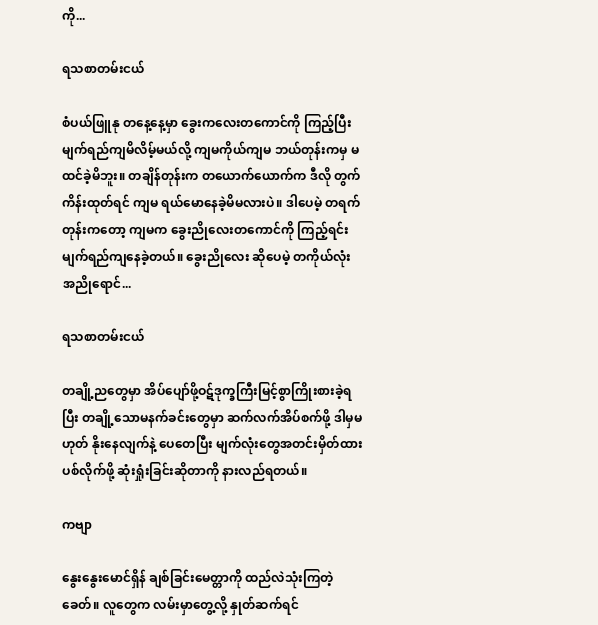ကို...

ရသစာတမ်းငယ်

စံပယ်ဖြူနု တနေ့နေ့မှာ ခွေးကလေးတကောင်ကို ကြည့်ပြီး မျက်ရည်ကျမိလိမ့်မယ်လို့ ကျမကိုယ်ကျမ ဘယ်တုန်းကမှ မထင်ခဲ့မိဘူး။ တချိန်တုန်းက တယောက်ယောက်က ဒီလို တွက်ကိန်းထုတ်ရင် ကျမ ရယ်မောနေခဲ့မိမလားပဲ။ ဒါပေမဲ့ တရက်တုန်းကတော့ ကျမက ခွေးညိုလေးတကောင်ကို ကြည့်ရင်း မျက်ရည်ကျနေခဲ့တယ်။ ခွေးညိုလေး ဆိုပေမဲ့ တကိုယ်လုံး အညိုရောင်...

ရသစာတမ်းငယ်

တချို့ညတွေမှာ အိပ်ပျော်ဖို့ဝဋ်ဒုက္ခကြီးမြင့်စွာကြိုးစားခဲ့ရပြီး တချို့သောမနက်ခင်းတွေမှာ ဆက်လက်အိပ်စက်ဖို့ ဒါမှမဟုတ် နိုးနေလျက်နဲ့ ပေတေပြီး မျက်လုံးတွေအတင်းမှိတ်ထားပစ်လိုက်ဖို့ ဆုံးရှုံးခြင်းဆိုတာကို နားလည်ရတယ်။

ကဗျာ

နွေးနွေးမောင်ရှိန် ချစ်ခြင်းမေတ္တာကို ထည်လဲသုံးကြတဲ့ခေတ်။ လူတွေက လမ်းမှာတွေ့လို့ နှုတ်ဆက်ရင်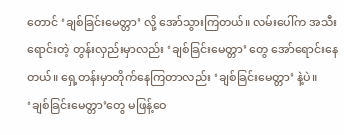တောင် ‘ချစ်ခြင်းမေတ္တာ’ လို့ အော်သွားကြတယ်။ လမ်းပေါ်က အသီးရောင်းတဲ့ တွန်းလှည်းမှာလည်း ‘ချစ်ခြင်းမေတ္တာ’ တွေ အော်ရောင်းနေတယ်။ ရှေ့တန်းမှာတိုက်နေကြတာလည်း ‘ချစ်ခြင်းမေတ္တာ’ နဲ့ပဲ။ ‘ချစ်ခြင်းမေတ္တာ’တွေ မဖြန့်ဝေ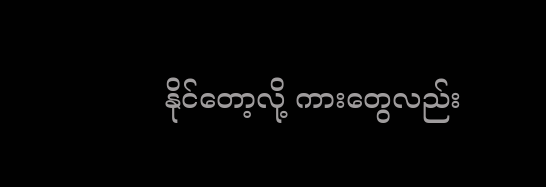နိုင်တော့လို့ ကားတွေလည်း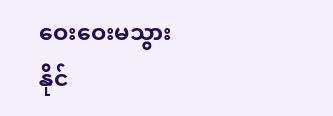ဝေးဝေးမသွားနိုင်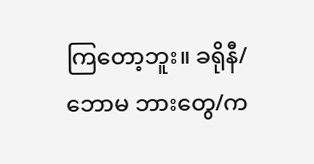ကြတော့ဘူး။ ခရိုနီ/ဘောမ ဘားတွေ/က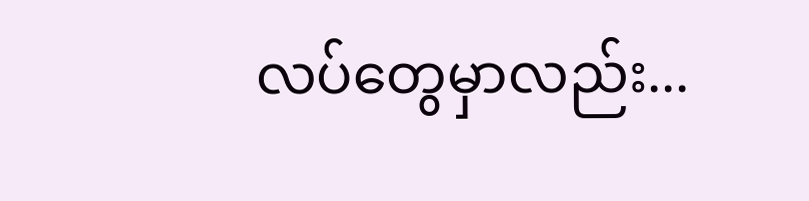လပ်တွေမှာလည်း...